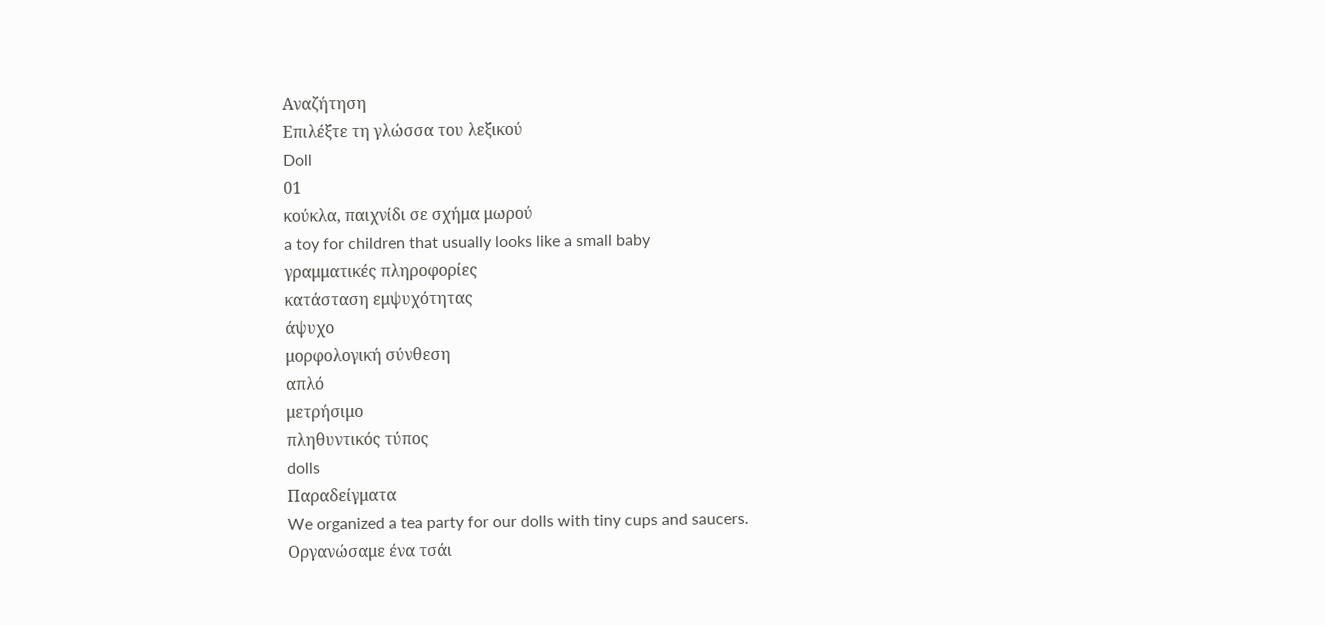Αναζήτηση
Επιλέξτε τη γλώσσα του λεξικού
Doll
01
κούκλα, παιχνίδι σε σχήμα μωρού
a toy for children that usually looks like a small baby
γραμματικές πληροφορίες
κατάσταση εμψυχότητας
άψυχο
μορφολογική σύνθεση
απλό
μετρήσιμο
πληθυντικός τύπος
dolls
Παραδείγματα
We organized a tea party for our dolls with tiny cups and saucers.
Οργανώσαμε ένα τσάι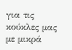για τις κούκλες μας με μικρά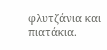φλυτζάνια και πιατάκια.